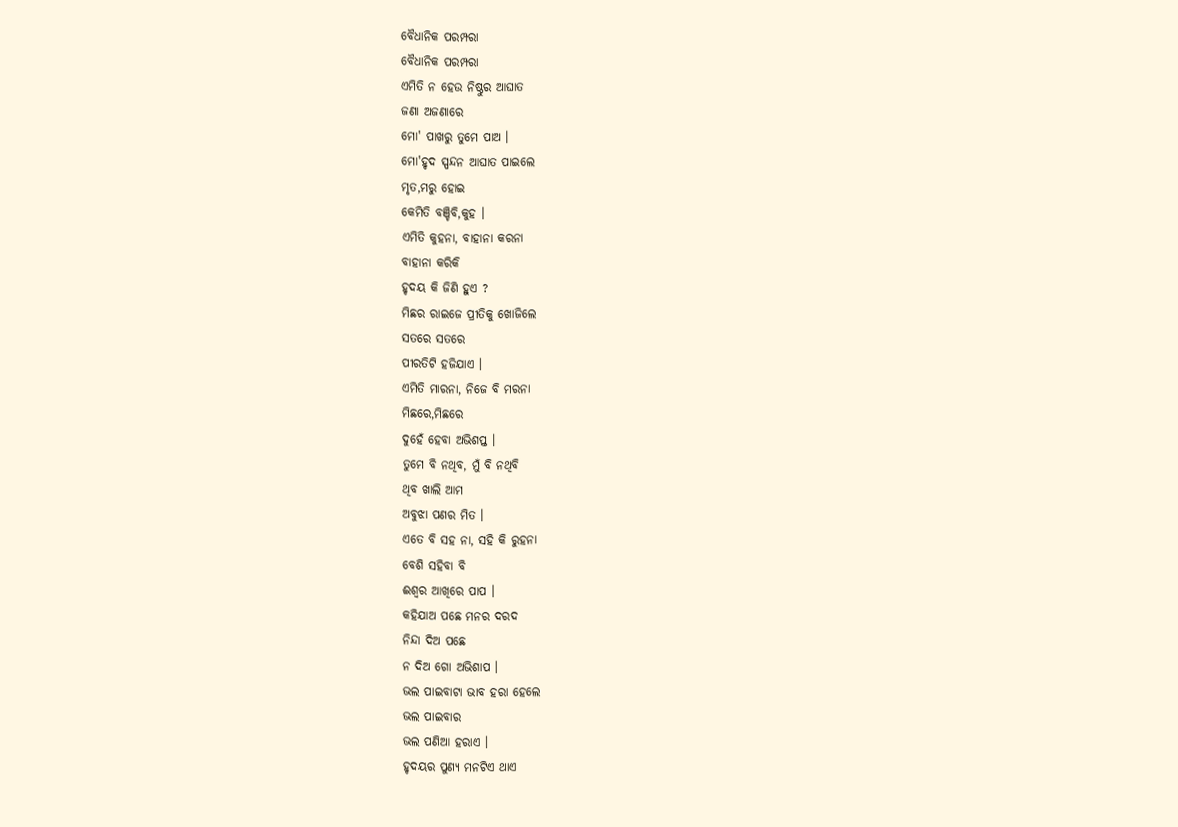ବୈଧାନିକ ପରମ୍ପରା
ବୈଧାନିକ ପରମ୍ପରା
ଏମିତି ନ ହେଉ ନିଷ୍ଠୁର ଆଘାତ
ଜଣା ଅଜଣାରେ
ମୋ' ପାଖରୁ ତୁମେ ପାଅ ।
ମୋ'ହୃଦ ସ୍ପନ୍ଦନ ଆଘାତ ପାଇଲେ
ମୃତ,ମରୁ ହୋଇ
କେମିତି ବଞ୍ଚିବି,କୁହ ।
ଏମିତି କୁହନା, ବାହାନା କରନା
ବାହାନା କରିକି
ହୃଦୟ କି ଜିଣି ହୁଏ ?
ମିଛର ରାଇଜେ ପ୍ରୀତିକୁ ଖୋଜିଲେ
ସତରେ ସତରେ
ପୀରତିଟି ହଜିଯାଏ ।
ଏମିତି ମାରନା, ନିଜେ ବି ମରନା
ମିଛରେ,ମିଛରେ
ଦୁହେଁ ହେବା ଅଭିଶପ୍ତ ।
ତୁମେ ବି ନଥିବ, ମୁଁ ବି ନଥିବି
ଥିବ ଖାଲି ଆମ
ଅବୁଝା ପଣର ମିତ ।
ଏତେ ବି ସହ ନା, ସହି କି ରୁହନା
ବେଶି ସହିବା ବି
ଈଶ୍ୱର ଆଖିରେ ପାପ ।
କହିଯାଅ ପଛେ ମନର ଦରଦ
ନିନ୍ଦା ଦିଅ ପଛେ
ନ ଦିଅ ଗୋ ଅଭିଶାପ ।
ଭଲ ପାଇବାଟା ଭାବ ହରା ହେଲେ
ଭଲ ପାଇବାର
ଭଲ ପଣିଆ ହରାଏ ।
ହୃଦୟର ପୁଣ୍ୟ ମନଟିଏ ଥାଏ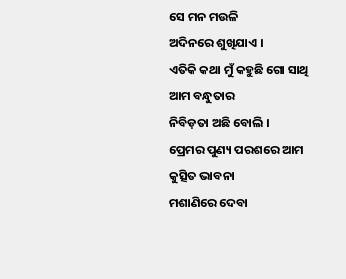ସେ ମନ ମଉଳି
ଅଦିନରେ ଶୁଖିଯାଏ ।
ଏତିକି କଥା ମୁଁ କହୁଛି ଗୋ ସାଥି
ଆମ ବନ୍ଧୁତାର
ନିବିଡ଼ତା ଅଛି ବୋଲି ।
ପ୍ରେମର ପୁଣ୍ୟ ପରଶରେ ଆମ
କୁତ୍ସିତ ଭାବନା
ମଶାଣିରେ ଦେବା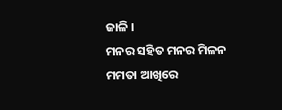ଜାଳି ।
ମନର ସହିତ ମନର ମିଳନ
ମମତା ଆଖିରେ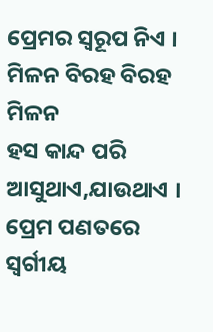ପ୍ରେମର ସ୍ୱରୂପ ନିଏ ।
ମିଳନ ବିରହ ବିରହ ମିଳନ
ହସ କାନ୍ଦ ପରି
ଆସୁଥାଏ,ଯାଉଥାଏ ।
ପ୍ରେମ ପଣତରେ ସ୍ଵର୍ଗୀୟ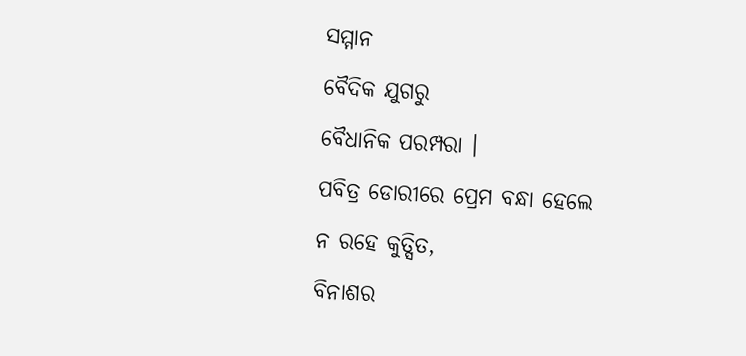ସମ୍ମାନ
ବୈଦିକ ଯୁଗରୁ
ବୈଧାନିକ ପରମ୍ପରା ।
ପବିତ୍ର ଡୋରୀରେ ପ୍ରେମ ବନ୍ଧା ହେଲେ
ନ ରହେ କୁତ୍ସିତ,
ବିନାଶର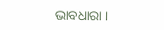ଭାବଧାରା ।